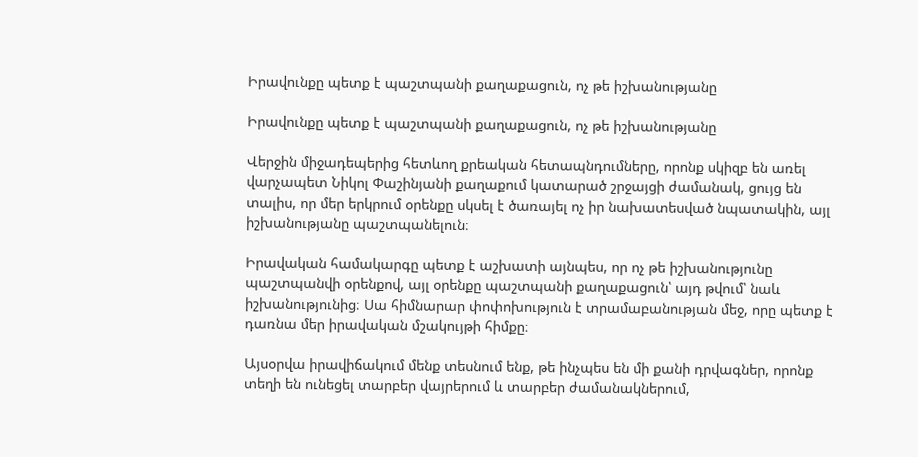Իրավունքը պետք է պաշտպանի քաղաքացուն, ոչ թե իշխանությանը

Իրավունքը պետք է պաշտպանի քաղաքացուն, ոչ թե իշխանությանը

Վերջին միջադեպերից հետևող քրեական հետապնդումները, որոնք սկիզբ են առել վարչապետ Նիկոլ Փաշինյանի քաղաքում կատարած շրջայցի ժամանակ, ցույց են տալիս, որ մեր երկրում օրենքը սկսել է ծառայել ոչ իր նախատեսված նպատակին, այլ իշխանությանը պաշտպանելուն։

Իրավական համակարգը պետք է աշխատի այնպես, որ ոչ թե իշխանությունը պաշտպանվի օրենքով, այլ օրենքը պաշտպանի քաղաքացուն՝ այդ թվում՝ նաև իշխանությունից։ Սա հիմնարար փոփոխություն է տրամաբանության մեջ, որը պետք է դառնա մեր իրավական մշակույթի հիմքը։

Այսօրվա իրավիճակում մենք տեսնում ենք, թե ինչպես են մի քանի դրվագներ, որոնք տեղի են ունեցել տարբեր վայրերում և տարբեր ժամանակներում,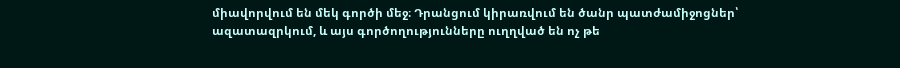միավորվում են մեկ գործի մեջ։ Դրանցում կիրառվում են ծանր պատժամիջոցներ՝ ազատազրկում, և այս գործողությունները ուղղված են ոչ թե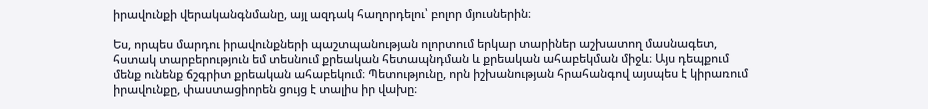իրավունքի վերականգնմանը, այլ ազդակ հաղորդելու՝ բոլոր մյուսներին։

Ես, որպես մարդու իրավունքների պաշտպանության ոլորտում երկար տարիներ աշխատող մասնագետ, հստակ տարբերություն եմ տեսնում քրեական հետապնդման և քրեական ահաբեկման միջև։ Այս դեպքում մենք ունենք ճշգրիտ քրեական ահաբեկում։ Պետությունը, որն իշխանության հրահանգով այսպես է կիրառում իրավունքը, փաստացիորեն ցույց է տալիս իր վախը։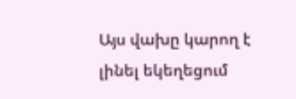Այս վախը կարող է լինել եկեղեցում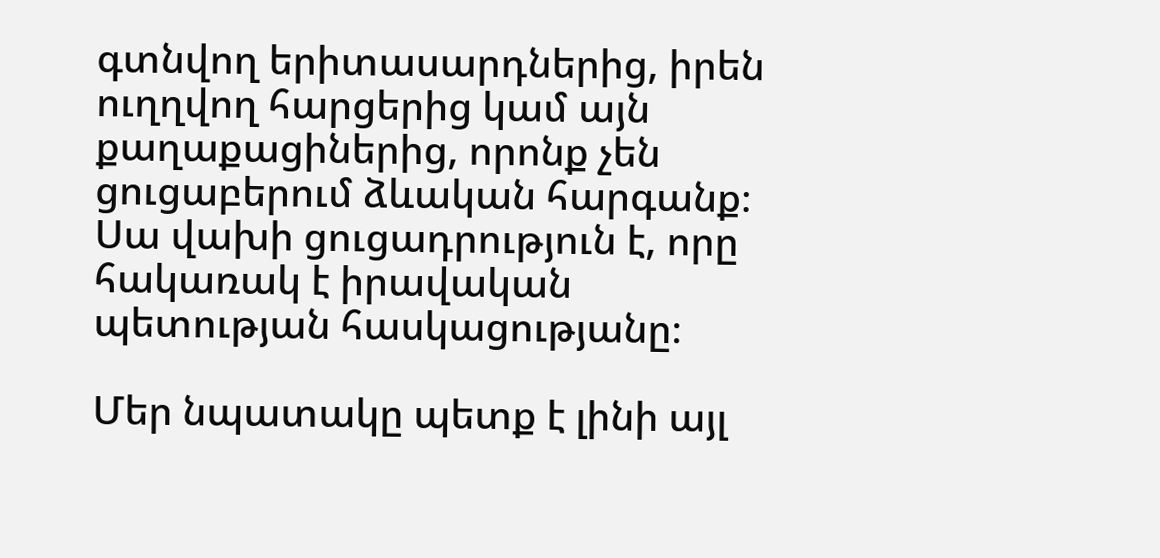գտնվող երիտասարդներից, իրեն ուղղվող հարցերից կամ այն քաղաքացիներից, որոնք չեն ցուցաբերում ձևական հարգանք։ Սա վախի ցուցադրություն է, որը հակառակ է իրավական պետության հասկացությանը։

Մեր նպատակը պետք է լինի այլ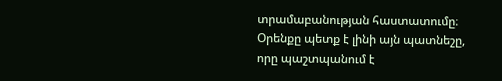տրամաբանության հաստատումը։ Օրենքը պետք է լինի այն պատնեշը, որը պաշտպանում է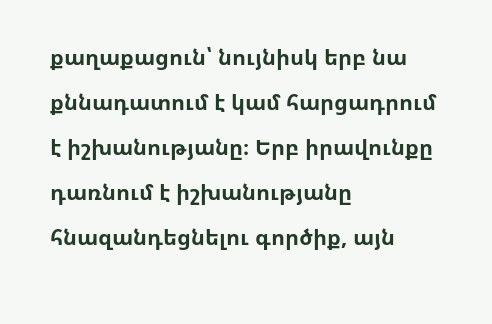քաղաքացուն՝ նույնիսկ երբ նա քննադատում է կամ հարցադրում է իշխանությանը։ Երբ իրավունքը դառնում է իշխանությանը հնազանդեցնելու գործիք, այն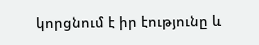կորցնում է իր էությունը և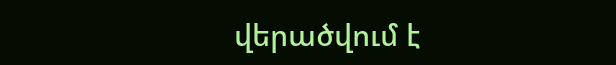վերածվում է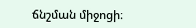ճնշման միջոցի։